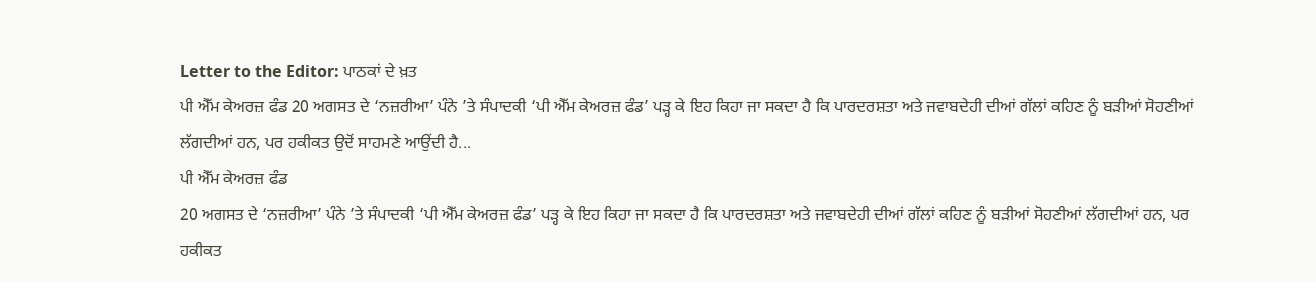Letter to the Editor: ਪਾਠਕਾਂ ਦੇ ਖ਼ਤ
ਪੀ ਐੱਮ ਕੇਅਰਜ਼ ਫੰਡ 20 ਅਗਸਤ ਦੇ ‘ਨਜ਼ਰੀਆ’ ਪੰਨੇ ’ਤੇ ਸੰਪਾਦਕੀ ‘ਪੀ ਐੱਮ ਕੇਅਰਜ਼ ਫੰਡ’ ਪੜ੍ਹ ਕੇ ਇਹ ਕਿਹਾ ਜਾ ਸਕਦਾ ਹੈ ਕਿ ਪਾਰਦਰਸ਼ਤਾ ਅਤੇ ਜਵਾਬਦੇਹੀ ਦੀਆਂ ਗੱਲਾਂ ਕਹਿਣ ਨੂੰ ਬੜੀਆਂ ਸੋਹਣੀਆਂ ਲੱਗਦੀਆਂ ਹਨ, ਪਰ ਹਕੀਕਤ ਉਦੋਂ ਸਾਹਮਣੇ ਆਉਂਦੀ ਹੈ...
ਪੀ ਐੱਮ ਕੇਅਰਜ਼ ਫੰਡ
20 ਅਗਸਤ ਦੇ ‘ਨਜ਼ਰੀਆ’ ਪੰਨੇ ’ਤੇ ਸੰਪਾਦਕੀ ‘ਪੀ ਐੱਮ ਕੇਅਰਜ਼ ਫੰਡ’ ਪੜ੍ਹ ਕੇ ਇਹ ਕਿਹਾ ਜਾ ਸਕਦਾ ਹੈ ਕਿ ਪਾਰਦਰਸ਼ਤਾ ਅਤੇ ਜਵਾਬਦੇਹੀ ਦੀਆਂ ਗੱਲਾਂ ਕਹਿਣ ਨੂੰ ਬੜੀਆਂ ਸੋਹਣੀਆਂ ਲੱਗਦੀਆਂ ਹਨ, ਪਰ ਹਕੀਕਤ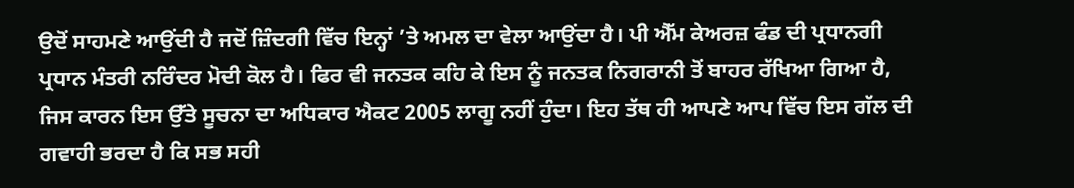ਉਦੋਂ ਸਾਹਮਣੇ ਆਉਂਦੀ ਹੈ ਜਦੋਂ ਜ਼ਿੰਦਗੀ ਵਿੱਚ ਇਨ੍ਹਾਂ ’ਤੇ ਅਮਲ ਦਾ ਵੇਲਾ ਆਉਂਦਾ ਹੈ। ਪੀ ਐੱਮ ਕੇਅਰਜ਼ ਫੰਡ ਦੀ ਪ੍ਰਧਾਨਗੀ ਪ੍ਰਧਾਨ ਮੰਤਰੀ ਨਰਿੰਦਰ ਮੋਦੀ ਕੋਲ ਹੈ। ਫਿਰ ਵੀ ਜਨਤਕ ਕਹਿ ਕੇ ਇਸ ਨੂੰ ਜਨਤਕ ਨਿਗਰਾਨੀ ਤੋਂ ਬਾਹਰ ਰੱਖਿਆ ਗਿਆ ਹੈ, ਜਿਸ ਕਾਰਨ ਇਸ ਉੱਤੇ ਸੂਚਨਾ ਦਾ ਅਧਿਕਾਰ ਐਕਟ 2005 ਲਾਗੂ ਨਹੀਂ ਹੁੰਦਾ। ਇਹ ਤੱਥ ਹੀ ਆਪਣੇ ਆਪ ਵਿੱਚ ਇਸ ਗੱਲ ਦੀ ਗਵਾਹੀ ਭਰਦਾ ਹੈ ਕਿ ਸਭ ਸਹੀ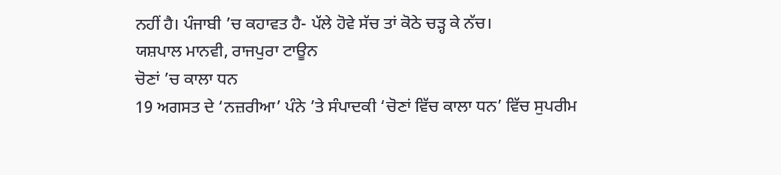ਨਹੀਂ ਹੈ। ਪੰਜਾਬੀ ’ਚ ਕਹਾਵਤ ਹੈ- ਪੱਲੇ ਹੋਵੇ ਸੱਚ ਤਾਂ ਕੋਠੇ ਚੜ੍ਹ ਕੇ ਨੱਚ।
ਯਸ਼ਪਾਲ ਮਾਨਵੀ, ਰਾਜਪੁਰਾ ਟਾਊਨ
ਚੋਣਾਂ ’ਚ ਕਾਲਾ ਧਨ
19 ਅਗਸਤ ਦੇ ‘ਨਜ਼ਰੀਆ’ ਪੰਨੇ ’ਤੇ ਸੰਪਾਦਕੀ ‘ਚੋਣਾਂ ਵਿੱਚ ਕਾਲਾ ਧਨ’ ਵਿੱਚ ਸੁਪਰੀਮ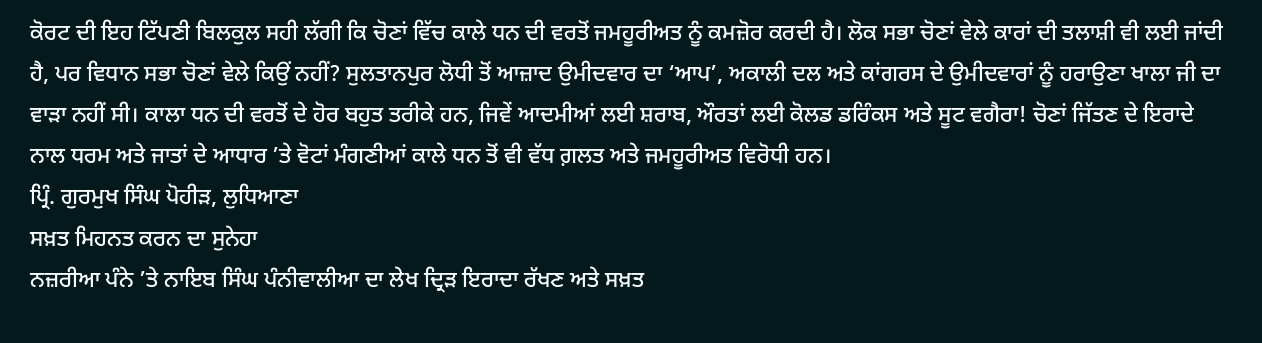ਕੋਰਟ ਦੀ ਇਹ ਟਿੱਪਣੀ ਬਿਲਕੁਲ ਸਹੀ ਲੱਗੀ ਕਿ ਚੋਣਾਂ ਵਿੱਚ ਕਾਲੇ ਧਨ ਦੀ ਵਰਤੋਂ ਜਮਹੂਰੀਅਤ ਨੂੰ ਕਮਜ਼ੋਰ ਕਰਦੀ ਹੈ। ਲੋਕ ਸਭਾ ਚੋਣਾਂ ਵੇਲੇ ਕਾਰਾਂ ਦੀ ਤਲਾਸ਼ੀ ਵੀ ਲਈ ਜਾਂਦੀ ਹੈ, ਪਰ ਵਿਧਾਨ ਸਭਾ ਚੋਣਾਂ ਵੇਲੇ ਕਿਉਂ ਨਹੀਂ? ਸੁਲਤਾਨਪੁਰ ਲੋਧੀ ਤੋਂ ਆਜ਼ਾਦ ਉਮੀਦਵਾਰ ਦਾ ‘ਆਪ’, ਅਕਾਲੀ ਦਲ ਅਤੇ ਕਾਂਗਰਸ ਦੇ ਉਮੀਦਵਾਰਾਂ ਨੂੰ ਹਰਾਉਣਾ ਖਾਲਾ ਜੀ ਦਾ ਵਾੜਾ ਨਹੀਂ ਸੀ। ਕਾਲਾ ਧਨ ਦੀ ਵਰਤੋਂ ਦੇ ਹੋਰ ਬਹੁਤ ਤਰੀਕੇ ਹਨ, ਜਿਵੇਂ ਆਦਮੀਆਂ ਲਈ ਸ਼ਰਾਬ, ਔਰਤਾਂ ਲਈ ਕੋਲਡ ਡਰਿੰਕਸ ਅਤੇ ਸੂਟ ਵਗੈਰਾ! ਚੋਣਾਂ ਜਿੱਤਣ ਦੇ ਇਰਾਦੇ ਨਾਲ ਧਰਮ ਅਤੇ ਜਾਤਾਂ ਦੇ ਆਧਾਰ ’ਤੇ ਵੋਟਾਂ ਮੰਗਣੀਆਂ ਕਾਲੇ ਧਨ ਤੋਂ ਵੀ ਵੱਧ ਗ਼ਲਤ ਅਤੇ ਜਮਹੂਰੀਅਤ ਵਿਰੋਧੀ ਹਨ।
ਪ੍ਰਿੰ. ਗੁਰਮੁਖ ਸਿੰਘ ਪੋਹੀੜ, ਲੁਧਿਆਣਾ
ਸਖ਼ਤ ਮਿਹਨਤ ਕਰਨ ਦਾ ਸੁਨੇਹਾ
ਨਜ਼ਰੀਆ ਪੰਨੇ ’ਤੇ ਨਾਇਬ ਸਿੰਘ ਪੰਨੀਵਾਲੀਆ ਦਾ ਲੇਖ ਦ੍ਰਿੜ ਇਰਾਦਾ ਰੱਖਣ ਅਤੇ ਸਖ਼ਤ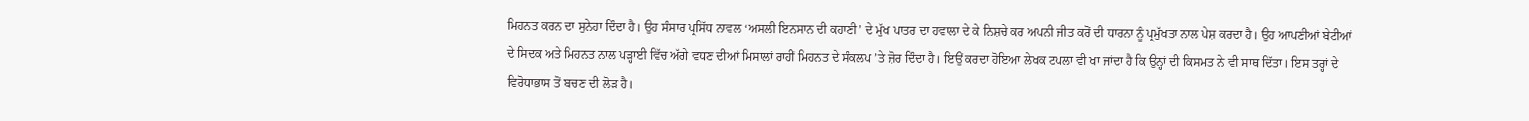ਮਿਹਨਤ ਕਰਨ ਦਾ ਸੁਨੇਹਾ ਦਿੰਦਾ ਹੈ। ਉਹ ਸੰਸਾਰ ਪ੍ਰਸਿੱਧ ਨਾਵਲ ‘ਅਸਲੀ ਇਨਸਾਨ ਦੀ ਕਹਾਣੀ’ ਦੇ ਮੁੱਖ ਪਾਤਰ ਦਾ ਹਵਾਲਾ ਦੇ ਕੇ ਨਿਸ਼ਚੇ ਕਰ ਅਪਨੀ ਜੀਤ ਕਰੋਂ ਦੀ ਧਾਰਨਾ ਨੂੰ ਪ੍ਰਮੁੱਖਤਾ ਨਾਲ ਪੇਸ਼ ਕਰਦਾ ਹੈ। ਉਹ ਆਪਣੀਆਂ ਬੇਟੀਆਂ ਦੇ ਸਿਦਕ ਅਤੇ ਮਿਹਨਤ ਨਾਲ ਪੜ੍ਹਾਈ ਵਿੱਚ ਅੱਗੇ ਵਧਣ ਦੀਆਂ ਮਿਸਾਲਾਂ ਰਾਹੀਂ ਮਿਹਨਤ ਦੇ ਸੰਕਲਪ ’ਤੇ ਜ਼ੋਰ ਦਿੰਦਾ ਹੈ। ਇਉਂ ਕਰਦਾ ਹੋਇਆ ਲੇਖਕ ਟਪਲਾ ਵੀ ਖਾ ਜਾਂਦਾ ਹੈ ਕਿ ਉਨ੍ਹਾਂ ਦੀ ਕਿਸਮਤ ਨੇ ਵੀ ਸਾਥ ਦਿੱਤਾ। ਇਸ ਤਰ੍ਹਾਂ ਦੇ ਵਿਰੋਧਾਭਾਸ ਤੋਂ ਬਚਣ ਦੀ ਲੋੜ ਹੈ।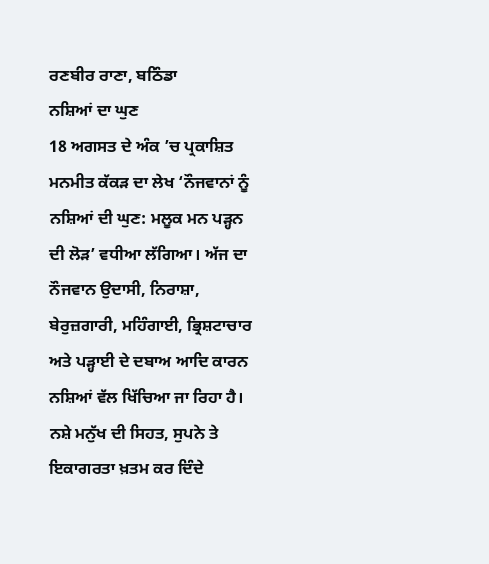ਰਣਬੀਰ ਰਾਣਾ, ਬਠਿੰਡਾ
ਨਸ਼ਿਆਂ ਦਾ ਘੁਣ
18 ਅਗਸਤ ਦੇ ਅੰਕ ’ਚ ਪ੍ਰਕਾਸ਼ਿਤ ਮਨਮੀਤ ਕੱਕੜ ਦਾ ਲੇਖ ‘ਨੌਜਵਾਨਾਂ ਨੂੰ ਨਸ਼ਿਆਂ ਦੀ ਘੁਣ: ਮਲੂਕ ਮਨ ਪੜ੍ਹਨ ਦੀ ਲੋੜ’ ਵਧੀਆ ਲੱਗਿਆ। ਅੱਜ ਦਾ ਨੌਜਵਾਨ ਉਦਾਸੀ, ਨਿਰਾਸ਼ਾ, ਬੇਰੁਜ਼ਗਾਰੀ, ਮਹਿੰਗਾਈ, ਭ੍ਰਿਸ਼ਟਾਚਾਰ ਅਤੇ ਪੜ੍ਹਾਈ ਦੇ ਦਬਾਅ ਆਦਿ ਕਾਰਨ ਨਸ਼ਿਆਂ ਵੱਲ ਖਿੱਚਿਆ ਜਾ ਰਿਹਾ ਹੈ। ਨਸ਼ੇ ਮਨੁੱਖ ਦੀ ਸਿਹਤ, ਸੁਪਨੇ ਤੇ ਇਕਾਗਰਤਾ ਖ਼ਤਮ ਕਰ ਦਿੰਦੇ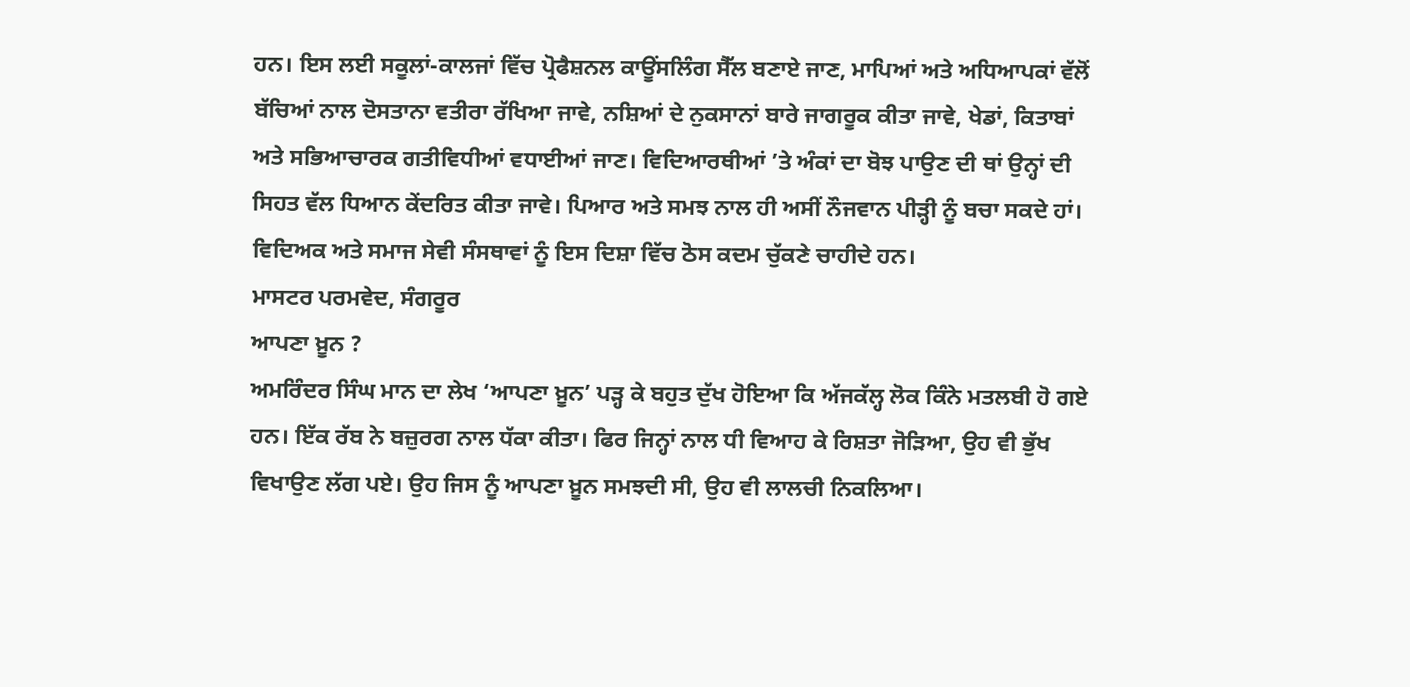ਹਨ। ਇਸ ਲਈ ਸਕੂਲਾਂ-ਕਾਲਜਾਂ ਵਿੱਚ ਪ੍ਰੋਫੈਸ਼ਨਲ ਕਾਊਂਸਲਿੰਗ ਸੈੱਲ ਬਣਾਏ ਜਾਣ, ਮਾਪਿਆਂ ਅਤੇ ਅਧਿਆਪਕਾਂ ਵੱਲੋਂ ਬੱਚਿਆਂ ਨਾਲ ਦੋਸਤਾਨਾ ਵਤੀਰਾ ਰੱਖਿਆ ਜਾਵੇ, ਨਸ਼ਿਆਂ ਦੇ ਨੁਕਸਾਨਾਂ ਬਾਰੇ ਜਾਗਰੂਕ ਕੀਤਾ ਜਾਵੇ, ਖੇਡਾਂ, ਕਿਤਾਬਾਂ ਅਤੇ ਸਭਿਆਚਾਰਕ ਗਤੀਵਿਧੀਆਂ ਵਧਾਈਆਂ ਜਾਣ। ਵਿਦਿਆਰਥੀਆਂ ’ਤੇ ਅੰਕਾਂ ਦਾ ਬੋਝ ਪਾਉਣ ਦੀ ਥਾਂ ਉਨ੍ਹਾਂ ਦੀ ਸਿਹਤ ਵੱਲ ਧਿਆਨ ਕੇਂਦਰਿਤ ਕੀਤਾ ਜਾਵੇ। ਪਿਆਰ ਅਤੇ ਸਮਝ ਨਾਲ ਹੀ ਅਸੀਂ ਨੌਜਵਾਨ ਪੀੜ੍ਹੀ ਨੂੰ ਬਚਾ ਸਕਦੇ ਹਾਂ। ਵਿਦਿਅਕ ਅਤੇ ਸਮਾਜ ਸੇਵੀ ਸੰਸਥਾਵਾਂ ਨੂੰ ਇਸ ਦਿਸ਼ਾ ਵਿੱਚ ਠੋਸ ਕਦਮ ਚੁੱਕਣੇ ਚਾਹੀਦੇ ਹਨ।
ਮਾਸਟਰ ਪਰਮਵੇਦ, ਸੰਗਰੂਰ
ਆਪਣਾ ਖ਼ੂਨ ?
ਅਮਰਿੰਦਰ ਸਿੰਘ ਮਾਨ ਦਾ ਲੇਖ ‘ਆਪਣਾ ਖ਼ੂਨ’ ਪੜ੍ਹ ਕੇ ਬਹੁਤ ਦੁੱਖ ਹੋਇਆ ਕਿ ਅੱਜਕੱਲ੍ਹ ਲੋਕ ਕਿੰਨੇ ਮਤਲਬੀ ਹੋ ਗਏ ਹਨ। ਇੱਕ ਰੱਬ ਨੇ ਬਜ਼ੁਰਗ ਨਾਲ ਧੱਕਾ ਕੀਤਾ। ਫਿਰ ਜਿਨ੍ਹਾਂ ਨਾਲ ਧੀ ਵਿਆਹ ਕੇ ਰਿਸ਼ਤਾ ਜੋੜਿਆ, ਉਹ ਵੀ ਭੁੱਖ ਵਿਖਾਉਣ ਲੱਗ ਪਏ। ਉਹ ਜਿਸ ਨੂੰ ਆਪਣਾ ਖ਼ੂਨ ਸਮਝਦੀ ਸੀ, ਉਹ ਵੀ ਲਾਲਚੀ ਨਿਕਲਿਆ।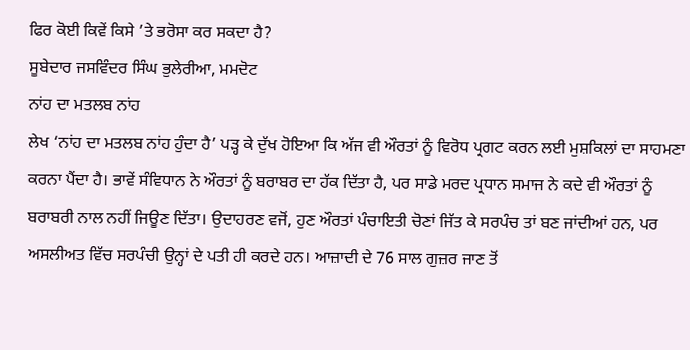ਫਿਰ ਕੋਈ ਕਿਵੇਂ ਕਿਸੇ ’ਤੇ ਭਰੋਸਾ ਕਰ ਸਕਦਾ ਹੈ?
ਸੂਬੇਦਾਰ ਜਸਵਿੰਦਰ ਸਿੰਘ ਭੁਲੇਰੀਆ, ਮਮਦੋਟ
ਨਾਂਹ ਦਾ ਮਤਲਬ ਨਾਂਹ
ਲੇਖ ‘ਨਾਂਹ ਦਾ ਮਤਲਬ ਨਾਂਹ ਹੁੰਦਾ ਹੈ’ ਪੜ੍ਹ ਕੇ ਦੁੱਖ ਹੋਇਆ ਕਿ ਅੱਜ ਵੀ ਔਰਤਾਂ ਨੂੰ ਵਿਰੋਧ ਪ੍ਰਗਟ ਕਰਨ ਲਈ ਮੁਸ਼ਕਿਲਾਂ ਦਾ ਸਾਹਮਣਾ ਕਰਨਾ ਪੈਂਦਾ ਹੈ। ਭਾਵੇਂ ਸੰਵਿਧਾਨ ਨੇ ਔਰਤਾਂ ਨੂੰ ਬਰਾਬਰ ਦਾ ਹੱਕ ਦਿੱਤਾ ਹੈ, ਪਰ ਸਾਡੇ ਮਰਦ ਪ੍ਰਧਾਨ ਸਮਾਜ ਨੇ ਕਦੇ ਵੀ ਔਰਤਾਂ ਨੂੰ ਬਰਾਬਰੀ ਨਾਲ ਨਹੀਂ ਜਿਊਣ ਦਿੱਤਾ। ਉਦਾਹਰਣ ਵਜੋਂ, ਹੁਣ ਔਰਤਾਂ ਪੰਚਾਇਤੀ ਚੋਣਾਂ ਜਿੱਤ ਕੇ ਸਰਪੰਚ ਤਾਂ ਬਣ ਜਾਂਦੀਆਂ ਹਨ, ਪਰ ਅਸਲੀਅਤ ਵਿੱਚ ਸਰਪੰਚੀ ਉਨ੍ਹਾਂ ਦੇ ਪਤੀ ਹੀ ਕਰਦੇ ਹਨ। ਆਜ਼ਾਦੀ ਦੇ 76 ਸਾਲ ਗੁਜ਼ਰ ਜਾਣ ਤੋਂ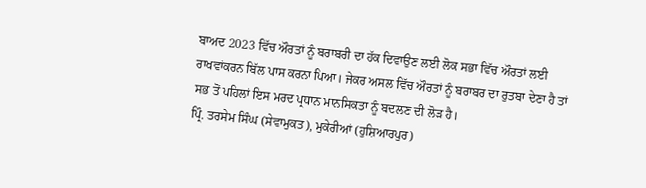ਬਾਅਦ 2023 ਵਿੱਚ ਔਰਤਾਂ ਨੂੰ ਬਰਾਬਰੀ ਦਾ ਹੱਕ ਦਿਵਾਉਣ ਲਈ ਲੋਕ ਸਭਾ ਵਿੱਚ ਔਰਤਾਂ ਲਈ ਰਾਖਵਾਂਕਰਨ ਬਿੱਲ ਪਾਸ ਕਰਨਾ ਪਿਆ। ਜੇਕਰ ਅਸਲ ਵਿੱਚ ਔਰਤਾਂ ਨੂੰ ਬਰਾਬਰ ਦਾ ਰੁਤਬਾ ਦੇਣਾ ਹੈ ਤਾਂ ਸਭ ਤੋਂ ਪਹਿਲਾਂ ਇਸ ਮਰਦ ਪ੍ਰਧਾਨ ਮਾਨਸਿਕਤਾ ਨੂੰ ਬਦਲਣ ਦੀ ਲੋੜ ਹੈ।
ਪ੍ਰਿੰ. ਤਰਸੇਮ ਸਿੰਘ (ਸੇਵਾਮੁਕਤ), ਮੁਕੇਰੀਆਂ (ਹੁਸ਼ਿਆਰਪੁਰ)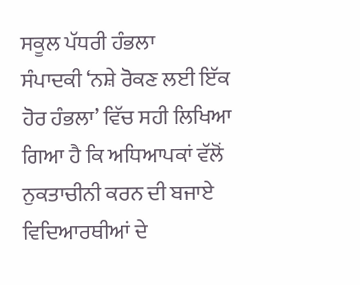ਸਕੂਲ ਪੱਧਰੀ ਹੰਭਲਾ
ਸੰਪਾਦਕੀ ‘ਨਸ਼ੇ ਰੋਕਣ ਲਈ ਇੱਕ ਹੋਰ ਹੰਭਲਾ’ ਵਿੱਚ ਸਹੀ ਲਿਖਿਆ ਗਿਆ ਹੈ ਕਿ ਅਧਿਆਪਕਾਂ ਵੱਲੋਂ ਨੁਕਤਾਚੀਨੀ ਕਰਨ ਦੀ ਬਜਾਏ ਵਿਦਿਆਰਥੀਆਂ ਦੇ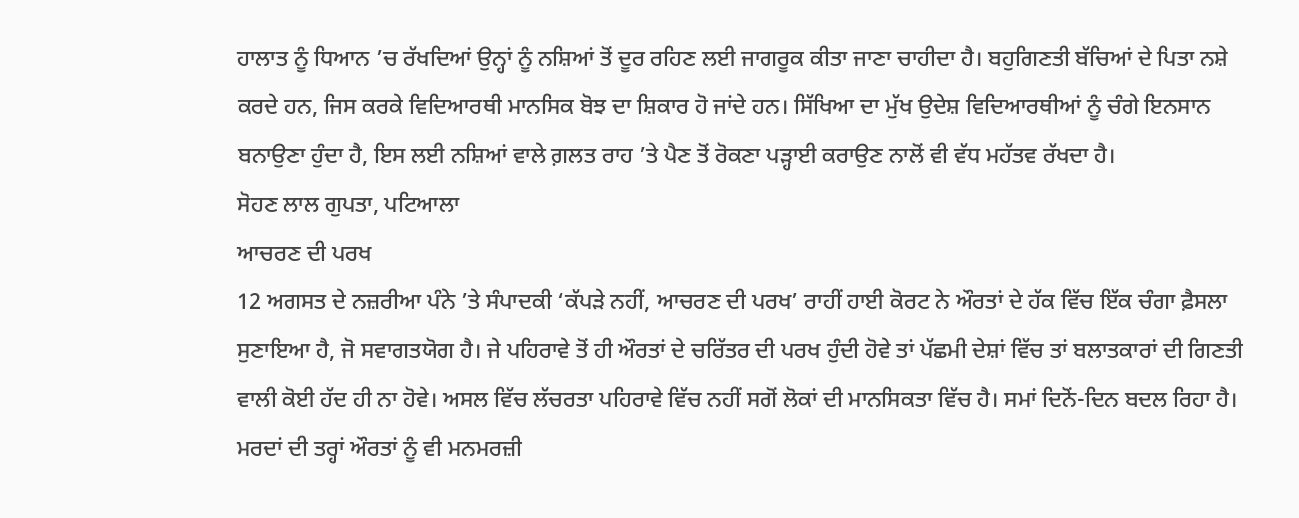ਹਾਲਾਤ ਨੂੰ ਧਿਆਨ ’ਚ ਰੱਖਦਿਆਂ ਉਨ੍ਹਾਂ ਨੂੰ ਨਸ਼ਿਆਂ ਤੋਂ ਦੂਰ ਰਹਿਣ ਲਈ ਜਾਗਰੂਕ ਕੀਤਾ ਜਾਣਾ ਚਾਹੀਦਾ ਹੈ। ਬਹੁਗਿਣਤੀ ਬੱਚਿਆਂ ਦੇ ਪਿਤਾ ਨਸ਼ੇ ਕਰਦੇ ਹਨ, ਜਿਸ ਕਰਕੇ ਵਿਦਿਆਰਥੀ ਮਾਨਸਿਕ ਬੋਝ ਦਾ ਸ਼ਿਕਾਰ ਹੋ ਜਾਂਦੇ ਹਨ। ਸਿੱਖਿਆ ਦਾ ਮੁੱਖ ਉਦੇਸ਼ ਵਿਦਿਆਰਥੀਆਂ ਨੂੰ ਚੰਗੇ ਇਨਸਾਨ ਬਨਾਉਣਾ ਹੁੰਦਾ ਹੈ, ਇਸ ਲਈ ਨਸ਼ਿਆਂ ਵਾਲੇ ਗ਼ਲਤ ਰਾਹ ’ਤੇ ਪੈਣ ਤੋਂ ਰੋਕਣਾ ਪੜ੍ਹਾਈ ਕਰਾਉਣ ਨਾਲੋਂ ਵੀ ਵੱਧ ਮਹੱਤਵ ਰੱਖਦਾ ਹੈ।
ਸੋਹਣ ਲਾਲ ਗੁਪਤਾ, ਪਟਿਆਲਾ
ਆਚਰਣ ਦੀ ਪਰਖ
12 ਅਗਸਤ ਦੇ ਨਜ਼ਰੀਆ ਪੰਨੇ ’ਤੇ ਸੰਪਾਦਕੀ ‘ਕੱਪੜੇ ਨਹੀਂ, ਆਚਰਣ ਦੀ ਪਰਖ’ ਰਾਹੀਂ ਹਾਈ ਕੋਰਟ ਨੇ ਔਰਤਾਂ ਦੇ ਹੱਕ ਵਿੱਚ ਇੱਕ ਚੰਗਾ ਫ਼ੈਸਲਾ ਸੁਣਾਇਆ ਹੈ, ਜੋ ਸਵਾਗਤਯੋਗ ਹੈ। ਜੇ ਪਹਿਰਾਵੇ ਤੋਂ ਹੀ ਔਰਤਾਂ ਦੇ ਚਰਿੱਤਰ ਦੀ ਪਰਖ ਹੁੰਦੀ ਹੋਵੇ ਤਾਂ ਪੱਛਮੀ ਦੇਸ਼ਾਂ ਵਿੱਚ ਤਾਂ ਬਲਾਤਕਾਰਾਂ ਦੀ ਗਿਣਤੀ ਵਾਲੀ ਕੋਈ ਹੱਦ ਹੀ ਨਾ ਹੋਵੇ। ਅਸਲ ਵਿੱਚ ਲੱਚਰਤਾ ਪਹਿਰਾਵੇ ਵਿੱਚ ਨਹੀਂ ਸਗੋਂ ਲੋਕਾਂ ਦੀ ਮਾਨਸਿਕਤਾ ਵਿੱਚ ਹੈ। ਸਮਾਂ ਦਿਨੋਂ-ਦਿਨ ਬਦਲ ਰਿਹਾ ਹੈ। ਮਰਦਾਂ ਦੀ ਤਰ੍ਹਾਂ ਔਰਤਾਂ ਨੂੰ ਵੀ ਮਨਮਰਜ਼ੀ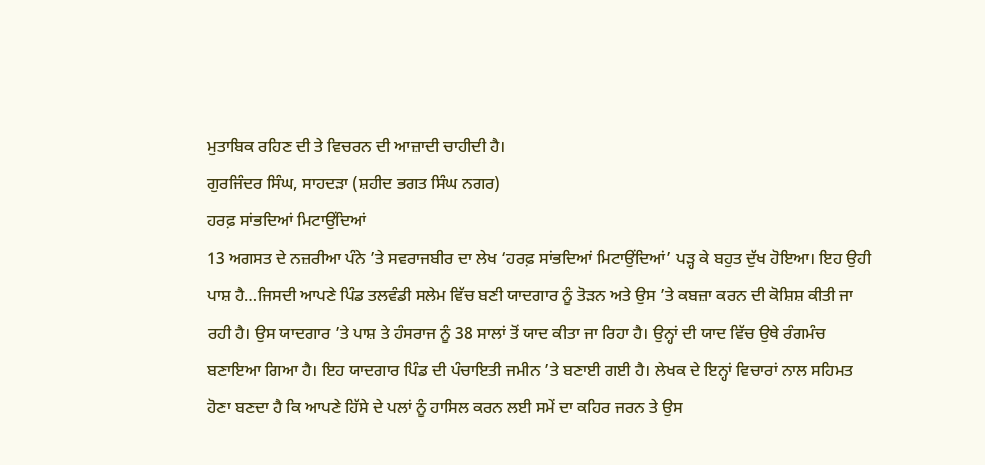ਮੁਤਾਬਿਕ ਰਹਿਣ ਦੀ ਤੇ ਵਿਚਰਨ ਦੀ ਆਜ਼ਾਦੀ ਚਾਹੀਦੀ ਹੈ।
ਗੁਰਜਿੰਦਰ ਸਿੰਘ, ਸਾਹਦੜਾ (ਸ਼ਹੀਦ ਭਗਤ ਸਿੰਘ ਨਗਰ)
ਹਰਫ਼ ਸਾਂਭਦਿਆਂ ਮਿਟਾਉਂਦਿਆਂ
13 ਅਗਸਤ ਦੇ ਨਜ਼ਰੀਆ ਪੰਨੇ ’ਤੇ ਸਵਰਾਜਬੀਰ ਦਾ ਲੇਖ ‘ਹਰਫ਼ ਸਾਂਭਦਿਆਂ ਮਿਟਾਉਂਦਿਆਂ’ ਪੜ੍ਹ ਕੇ ਬਹੁਤ ਦੁੱਖ ਹੋਇਆ। ਇਹ ਉਹੀ ਪਾਸ਼ ਹੈ…ਜਿਸਦੀ ਆਪਣੇ ਪਿੰਡ ਤਲਵੰਡੀ ਸਲੇਮ ਵਿੱਚ ਬਣੀ ਯਾਦਗਾਰ ਨੂੰ ਤੋੜਨ ਅਤੇ ਉਸ ’ਤੇ ਕਬਜ਼ਾ ਕਰਨ ਦੀ ਕੋਸ਼ਿਸ਼ ਕੀਤੀ ਜਾ ਰਹੀ ਹੈ। ਉਸ ਯਾਦਗਾਰ ’ਤੇ ਪਾਸ਼ ਤੇ ਹੰਸਰਾਜ ਨੂੰ 38 ਸਾਲਾਂ ਤੋਂ ਯਾਦ ਕੀਤਾ ਜਾ ਰਿਹਾ ਹੈ। ਉਨ੍ਹਾਂ ਦੀ ਯਾਦ ਵਿੱਚ ਉਥੇ ਰੰਗਮੰਚ ਬਣਾਇਆ ਗਿਆ ਹੈ। ਇਹ ਯਾਦਗਾਰ ਪਿੰਡ ਦੀ ਪੰਚਾਇਤੀ ਜਮੀਨ ’ਤੇ ਬਣਾਈ ਗਈ ਹੈ। ਲੇਖਕ ਦੇ ਇਨ੍ਹਾਂ ਵਿਚਾਰਾਂ ਨਾਲ ਸਹਿਮਤ ਹੋਣਾ ਬਣਦਾ ਹੈ ਕਿ ਆਪਣੇ ਹਿੱਸੇ ਦੇ ਪਲਾਂ ਨੂੰ ਹਾਸਿਲ ਕਰਨ ਲਈ ਸਮੇਂ ਦਾ ਕਹਿਰ ਜਰਨ ਤੇ ਉਸ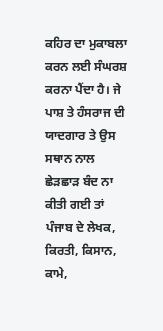ਕਹਿਰ ਦਾ ਮੁਕਾਬਲਾ ਕਰਨ ਲਈ ਸੰਘਰਸ਼ ਕਰਨਾ ਪੈਂਦਾ ਹੈ। ਜੇ ਪਾਸ਼ ਤੇ ਹੰਸਰਾਜ ਦੀ ਯਾਦਗਾਰ ਤੇ ਉਸ ਸਥਾਨ ਨਾਲ ਛੇੜਛਾੜ ਬੰਦ ਨਾ ਕੀਤੀ ਗਈ ਤਾਂ ਪੰਜਾਬ ਦੇ ਲੇਖਕ, ਕਿਰਤੀ, ਕਿਸਾਨ, ਕਾਮੇ,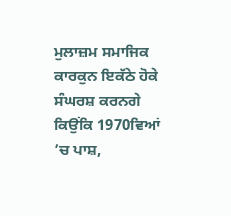ਮੁਲਾਜ਼ਮ ਸਮਾਜਿਕ ਕਾਰਕੁਨ ਇਕੱਠੇ ਹੋਕੇ ਸੰਘਰਸ਼ ਕਰਨਗੇ ਕਿਉਂਕਿ 1970ਵਿਆਂ ’ਚ ਪਾਸ਼,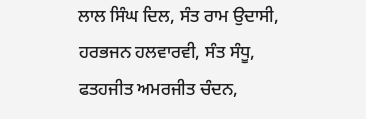ਲਾਲ ਸਿੰਘ ਦਿਲ, ਸੰਤ ਰਾਮ ਉਦਾਸੀ, ਹਰਭਜਨ ਹਲਵਾਰਵੀ, ਸੰਤ ਸੰਧੂ, ਫਤਹਜੀਤ ਅਮਰਜੀਤ ਚੰਦਨ,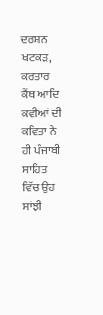ਦਰਸ਼ਨ ਖਟਕੜ, ਕਰਤਾਰ ਕੈਂਥ ਆਦਿ ਕਵੀਆਂ ਦੀ ਕਵਿਤਾ ਨੇ ਹੀ ਪੰਜਾਬੀ ਸਾਹਿਤ ਵਿੱਚ ਉਹ ਸਾਂਝੀ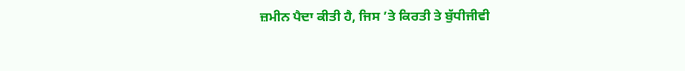ਜ਼ਮੀਨ ਪੈਦਾ ਕੀਤੀ ਹੈ, ਜਿਸ ’ਤੇ ਕਿਰਤੀ ਤੇ ਬੁੱਧੀਜੀਵੀ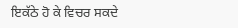ਇਕੱਠੇ ਹੋ ਕੇ ਵਿਚਰ ਸਕਦੇ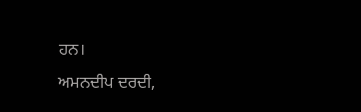ਹਨ।
ਅਮਨਦੀਪ ਦਰਦੀ,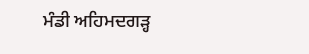ਮੰਡੀ ਅਹਿਮਦਗੜ੍ਹ